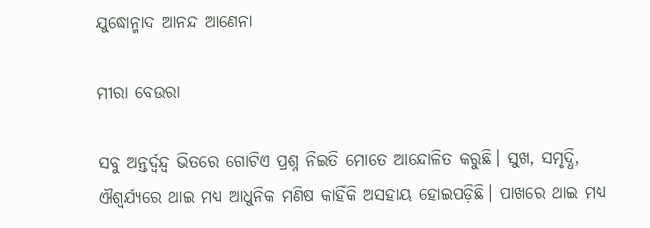ଯୁଦ୍ଧୋନ୍ମାଦ ଆନନ୍ଦ ଆଣେନା

ମୀରା ବେଉରା

ସବୁ ଅନ୍ତର୍ଦ୍ୱନ୍ଦ୍ୱ ଭିତରେ ଗୋଟିଏ ପ୍ରଶ୍ନ ନିଇତି ମୋତେ ଆନ୍ଦୋଳିତ କରୁଛି। ସୁଖ, ସମୃଦ୍ଧି, ଐଶ୍ୱର୍ଯ୍ୟରେ ଥାଇ ମଧ୍ୟ ଆଧୁନିକ ମଣିଷ କାହିଁକି ଅସହାୟ ହୋଇପଡ଼ିଛି। ପାଖରେ ଥାଇ ମଧ୍ୟ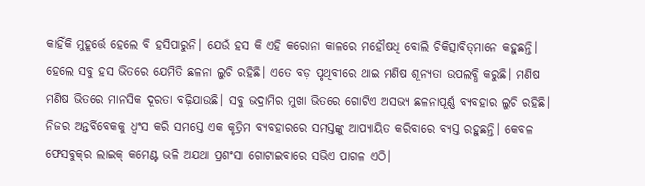କାହିଁକି ମୁହୂର୍ତ୍ତେ ହେଲେ ବି ହସିପାରୁନି। ଯେଉଁ ହସ କି ଏହି କରୋନା କାଳରେ ମହୌଷଧି ବୋଲି ଚିକିତ୍ସାବିତ୍‌ମାନେ କହୁଛନ୍ତି। ହେଲେ ସବୁ ହସ ଭିତରେ ଯେମିତି ଛଳନା ଲୁଚି ରହିଛି। ଏତେ ବଡ଼ ପୃଥିବୀରେ ଥାଇ ମଣିଷ ଶୂନ୍ୟତା ଉପଲବ୍ଧି କରୁଛି। ମଣିଷ ମଣିଷ ଭିତରେ ମାନସିକ ଦୂରତା ବଢ଼ିଯାଉଛି। ସବୁ ଭଦ୍ରାମିର ମୁଖା ଭିତରେ ଗୋଟିଏ ଅସଭ୍ୟ ଛଳନାପୂର୍ଣ୍ଣ ବ୍ୟବହାର ଲୁଚି ରହିଛି। ନିଜର ଅନ୍ତର୍ବିବେକକୁ ଧ୍ୱଂସ କରି ସମସ୍ତେ ଏକ କୃତ୍ରିମ ବ୍ୟବହାରରେ ସମସ୍ତଙ୍କୁ ଆପ୍ୟାୟିତ କରିବାରେ ବ୍ୟସ୍ତ ରହୁଛନ୍ତି। କେବଳ ଫେସବୁକ୍‌ର ଲାଇକ୍‌ କମେଣ୍ଟ ଭଳି ଅଯଥା ପ୍ରଶଂସା ଗୋଟାଇବାରେ ସଭିଏ ପାଗଳ ଏଠି।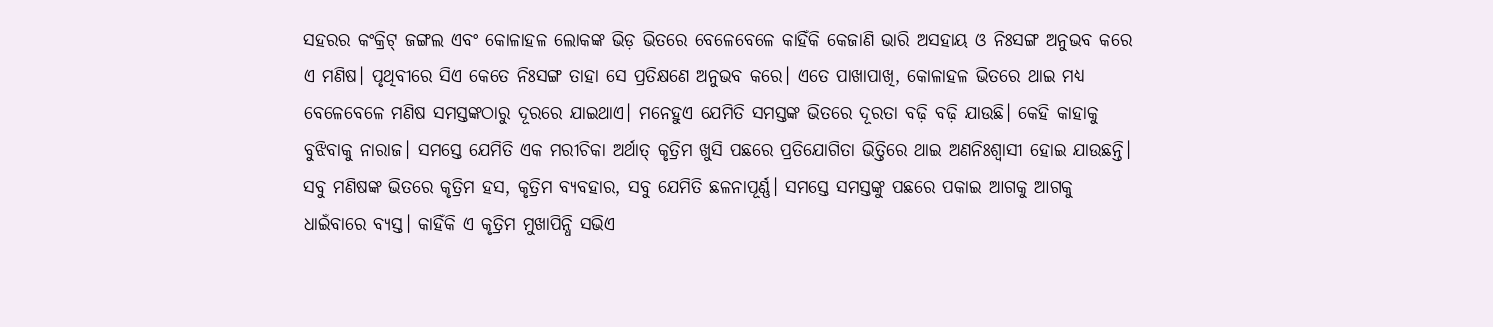ସହରର କଂକ୍ରିଟ୍‌ ଜଙ୍ଗଲ ଏବଂ କୋଳାହଳ ଲୋକଙ୍କ ଭିଡ଼ ଭିତରେ ବେଳେବେଳେ କାହିଁକି କେଜାଣି ଭାରି ଅସହାୟ ଓ ନିଃସଙ୍ଗ ଅନୁଭବ କରେ ଏ ମଣିଷ। ପୃଥିବୀରେ ସିଏ କେତେ ନିଃସଙ୍ଗ ତାହା ସେ ପ୍ରତିକ୍ଷଣେ ଅନୁଭବ କରେ। ଏତେ ପାଖାପାଖି, କୋଳାହଳ ଭିତରେ ଥାଇ ମଧ୍ୟ ବେଳେବେଳେ ମଣିଷ ସମସ୍ତଙ୍କଠାରୁ ଦୂରରେ ଯାଇଥାଏ। ମନେହୁଏ ଯେମିତି ସମସ୍ତଙ୍କ ଭିତରେ ଦୂରତା ବଢ଼ି ବଢ଼ି ଯାଉଛି। କେହି କାହାକୁ ବୁଝିବାକୁ ନାରାଜ। ସମସ୍ତେ ଯେମିତି ଏକ ମରୀଚିକା ଅର୍ଥାତ୍‌ କୃତ୍ରିମ ଖୁସି ପଛରେ ପ୍ରତିଯୋଗିତା ଭିତ୍ତିରେ ଥାଇ ଅଣନିଃଶ୍ୱାସୀ ହୋଇ ଯାଉଛନ୍ତି। ସବୁ ମଣିଷଙ୍କ ଭିତରେ କୃତ୍ରିମ ହସ, କୃତ୍ରିମ ବ୍ୟବହାର, ସବୁ ଯେମିତି ଛଳନାପୂର୍ଣ୍ଣ। ସମସ୍ତେ ସମସ୍ତଙ୍କୁ ପଛରେ ପକାଇ ଆଗକୁ ଆଗକୁ ଧାଇଁବାରେ ବ୍ୟସ୍ତ। କାହିଁକି ଏ କୃତ୍ରିମ ମୁଖାପିନ୍ଧି ସଭିଏ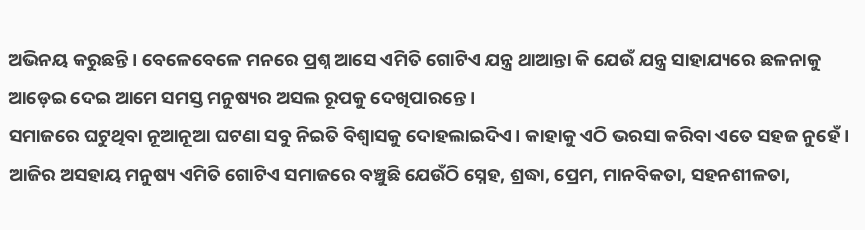ଅଭିନୟ କରୁଛନ୍ତି। ବେଳେବେଳେ ମନରେ ପ୍ରଶ୍ନ ଆସେ ଏମିତି ଗୋଟିଏ ଯନ୍ତ୍ର ଥାଆନ୍ତା କି ଯେଉଁ ଯନ୍ତ୍ର ସାହାଯ୍ୟରେ ଛଳନାକୁ ଆଡ଼େଇ ଦେଇ ଆମେ ସମସ୍ତ ମନୁଷ୍ୟର ଅସଲ ରୂପକୁ ଦେଖିପାରନ୍ତେ।
ସମାଜରେ ଘଟୁଥିବା ନୂଆନୂଆ ଘଟଣା ସବୁ ନିଇତି ବିଶ୍ୱାସକୁ ଦୋହଲାଇଦିଏ। କାହାକୁ ଏଠି ଭରସା କରିବା ଏତେ ସହଜ ନୁହେଁ। ଆଜିର ଅସହାୟ ମନୁଷ୍ୟ ଏମିତି ଗୋଟିଏ ସମାଜରେ ବଞ୍ଚୁଛି ଯେଉଁଠି ସ୍ନେହ, ଶ୍ରଦ୍ଧା, ପ୍ରେମ, ମାନବିକତା, ସହନଶୀଳତା,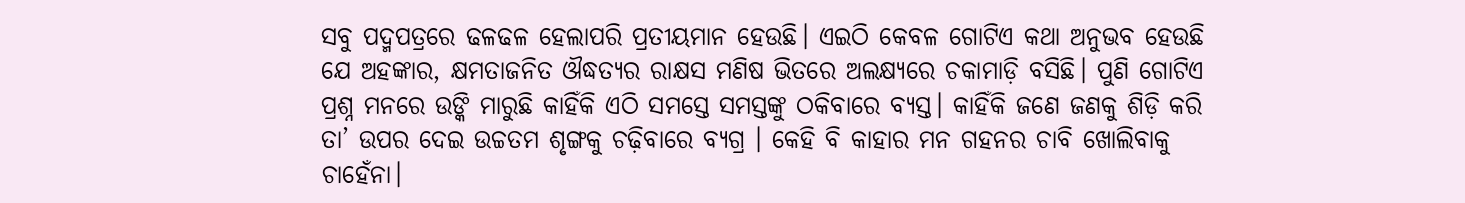ସବୁ ପଦ୍ମପତ୍ରରେ ଢଳଢଳ ହେଲାପରି ପ୍ରତୀୟମାନ ହେଉଛି। ଏଇଠି କେବଳ ଗୋଟିଏ କଥା ଅନୁଭବ ହେଉଛି ଯେ ଅହଙ୍କାର, କ୍ଷମତାଜନିତ ଔଦ୍ଧତ୍ୟର ରାକ୍ଷସ ମଣିଷ ଭିତରେ ଅଲକ୍ଷ୍ୟରେ ଚକାମାଡ଼ି ବସିଛି। ପୁଣି ଗୋଟିଏ ପ୍ରଶ୍ନ ମନରେ ଉଙ୍କି ମାରୁଛି କାହିଁକି ଏଠି ସମସ୍ତେ ସମସ୍ତଙ୍କୁ ଠକିବାରେ ବ୍ୟସ୍ତ। କାହିଁକି ଜଣେ ଜଣକୁ ଶିଡ଼ି କରି ତା’ ଉପର ଦେଇ ଉଚ୍ଚତମ ଶୃଙ୍ଗକୁ ଚଢ଼ିବାରେ ବ୍ୟଗ୍ର । କେହି ବି କାହାର ମନ ଗହନର ଚାବି ଖୋଲିବାକୁ ଚାହେଁନା।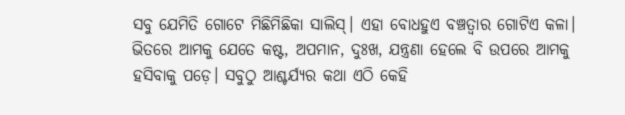ସବୁ ଯେମିତି ଗୋଟେ ମିଛିମିଛିକା ସାଲିସ୍‌। ଏହା ବୋଧହୁଏ ବଞ୍ଚତ୍ବାର ଗୋଟିଏ କଳା। ଭିତରେ ଆମକୁ ଯେତେ କଷ୍ଟ, ଅପମାନ, ଦୁଃଖ, ଯନ୍ତ୍ରଣା ହେଲେ ବି ଉପରେ ଆମକୁ ହସିବାକୁ ପଡ଼େ। ସବୁଠୁ ଆଶ୍ଚର୍ଯ୍ୟର କଥା ଏଠି କେହି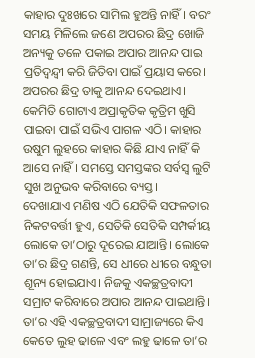କାହାର ଦୁଃଖରେ ସାମିଲ ହୁଅନ୍ତି ନାହିଁ। ବରଂ ସମୟ ମିଳିଲେ ଜଣେ ଅପରର ଛିଦ୍ର ଖୋଜି ଅନ୍ୟକୁ ତଳେ ପକାଇ ଅପାର ଆନନ୍ଦ ପାଇ ପ୍ରତିଦ୍ୱନ୍ଦ୍ୱୀ କରି ଜିତିବା ପାଇଁ ପ୍ରୟାସ କରେ। ଅପରର ଛିଦ୍ର ତାକୁ ଆନନ୍ଦ ଦେଇଥାଏ। କେମିତି ଗୋଟାଏ ଅପ୍ରାକୃତିକ କୃତ୍ରିମ ଖୁସି ପାଇବା ପାଇଁ ସଭିଏ ପାଗଳ ଏଠି। କାହାର ଉଷୁମ ଲୁହରେ କାହାର କିଛି ଯାଏ ନାହିଁ କି ଆସେ ନାହିଁ। ସମସ୍ତେ ସମସ୍ତଙ୍କର ସର୍ବସ୍ବ ଲୁଟି ସୁଖ ଅନୁଭବ କରିବାରେ ବ୍ୟସ୍ତ।
ଦେଖାଯାଏ ମଣିଷ ଏଠି ଯେତିକି ସଫଳତାର ନିକଟବର୍ତ୍ତୀ ହୁଏ, ସେତିକି ସେତିକି ସମ୍ପର୍କୀୟ ଲୋକେ ତା’ଠାରୁ ଦୂରେଇ ଯାଆନ୍ତି। ଲୋକେ ତା’ର ଛିଦ୍ର ଗଣନ୍ତି, ସେ ଧୀରେ ଧୀରେ ବନ୍ଧୁତା ଶୂନ୍ୟ ହୋଇଯାଏ। ନିଜକୁ ଏକଚ୍ଛତ୍ରବାଦୀ ସମ୍ରାଟ କରିବାରେ ଅପାର ଆନନ୍ଦ ପାଇଥାନ୍ତି। ତା’ର ଏହି ଏକଚ୍ଛତ୍ରବାଦୀ ସାମ୍ରାଜ୍ୟରେ କିଏ କେତେ ଲୁହ ଢାଳେ ଏବଂ ଲହୁ ଢାଳେ ତା’ର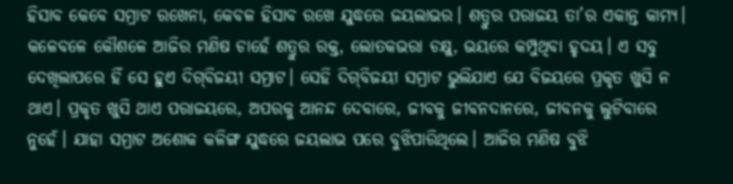ହିସାବ କେବେ ସମ୍ରାଟ ରଖେନା, କେବଳ ହିସାବ ରଖେ ଯୁଦ୍ଧରେ ଜୟଲାଭର। ଶତ୍ରୁର ପରାଜୟ ତା’ର ଏକାନ୍ତ କାମ୍ୟ। କଳେବଳେ କୌଶଳେ ଆଜିର ମଣିଷ ଚାହେଁ ଶତ୍ରୁର ରକ୍ତ, ଲୋତକଭରା ଚକ୍ଷୁ, ଭୟରେ କମ୍ପୁଥିବା ହୃଦୟ। ଏ ସବୁ ଦେଖିଲାପରେ ହିଁ ସେ ହୁଏ ଦିଗ୍‌ବିଜୟୀ ସମ୍ରାଟ। ସେହି ଦିଗ୍‌ବିଜୟୀ ସମ୍ରାଟ ଭୁଲିଯାଏ ଯେ ବିଜୟରେ ପ୍ରକୃତ ଖୁସି ନ ଥାଏ। ପ୍ରକୃତ ଖୁସି ଥାଏ ପରାଜୟରେ, ଅପରକୁ ଆନନ୍ଦ ଦେବାରେ, ଜୀବକୁ ଜୀବନଦାନରେ, ଜୀବନକୁ ଲୁଟିବାରେ ନୁହେଁ। ଯାହା ସମ୍ରାଟ ଅଶୋକ କଳିଙ୍ଗ ଯୁଦ୍ଧରେ ଜୟଲାଭ ପରେ ବୁଝିପାରିଥିଲେ। ଆଜିର ମଣିଷ ବୁଝି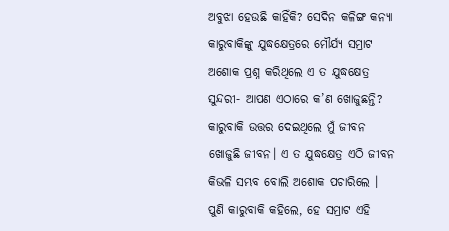ଅବୁଝା ହେଉଛି କାହିଁକି? ସେଦିନ କଳିଙ୍ଗ କନ୍ୟା କାରୁବାକିଙ୍କୁ ଯୁଦ୍ଧକ୍ଷେତ୍ରରେ ମୌର୍ଯ୍ୟ ସମ୍ରାଟ ଅଶୋକ ପ୍ରଶ୍ନ କରିଥିଲେ ଏ ତ ଯୁଦ୍ଧକ୍ଷେତ୍ର ସୁନ୍ଦରୀ- ଆପଣ ଏଠାରେ କ’ଣ ଖୋଜୁଛନ୍ତି? କାରୁବାକି ଉତ୍ତର ଦେଇଥିଲେ ମୁଁ ଜୀବନ ଖୋଜୁଛି ଜୀବନ। ଏ ତ ଯୁଦ୍ଧକ୍ଷେତ୍ର ଏଠି ଜୀବନ କିଭଳି ସମ୍ଭବ ବୋଲି ଅଶୋକ ପଚାରିଲେ । ପୁଣି କାରୁବାକି କହିଲେ, ହେ ସମ୍ରାଟ ଏହି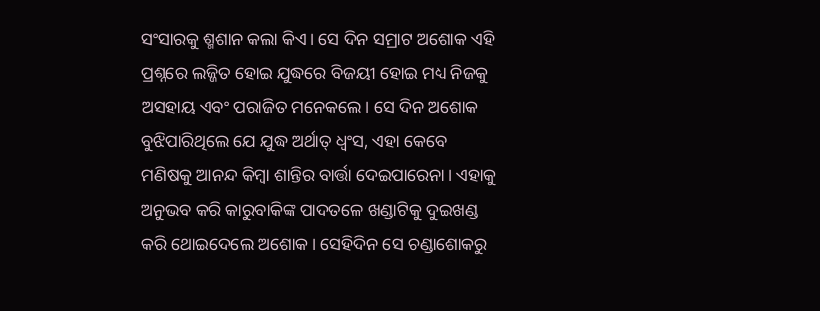ସଂସାରକୁ ଶ୍ମଶାନ କଲା କିଏ। ସେ ଦିନ ସମ୍ରାଟ ଅଶୋକ ଏହି ପ୍ରଶ୍ନରେ ଲଜ୍ଜିତ ହୋଇ ଯୁଦ୍ଧରେ ବିଜୟୀ ହୋଇ ମଧ୍ୟ ନିଜକୁ ଅସହାୟ ଏବଂ ପରାଜିତ ମନେକଲେ। ସେ ଦିନ ଅଶୋକ ବୁଝିପାରିଥିଲେ ଯେ ଯୁଦ୍ଧ ଅର୍ଥାତ୍‌ ଧ୍ୱଂସ, ଏହା କେବେ ମଣିଷକୁ ଆନନ୍ଦ କିମ୍ବା ଶାନ୍ତିର ବାର୍ତ୍ତା ଦେଇପାରେନା। ଏହାକୁ ଅନୁଭବ କରି କାରୁବାକିଙ୍କ ପାଦତଳେ ଖଣ୍ଡାଟିକୁ ଦୁଇଖଣ୍ଡ କରି ଥୋଇଦେଲେ ଅଶୋକ। ସେହିଦିନ ସେ ଚଣ୍ଡାଶୋକରୁ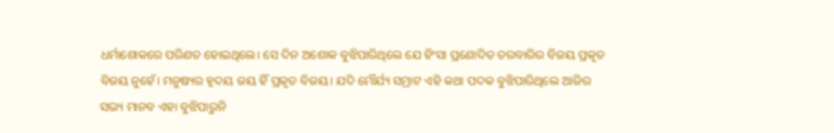ଧର୍ମାଶୋକରେ ପରିଣତ ହୋଇଥିଲେ। ସେ ଦିନ ଅଶୋକ ବୁଝିପାରିଥିଲେ ଯେ ହିଂସା ପ୍ରଣୋଦିତ ତରବାରିର ବିଜୟ ପ୍ରକୃତ ବିଜୟ ନୁହେଁ। ମନୁଷ୍ୟର ହୃଦୟ ଜୟ ହିଁ ପ୍ରକୃତ ବିଜୟ। ଯଦି ମୌର୍ଯ୍ୟ ସମ୍ରାଟ ଏହି କଥା ପଦକ ବୁଝିପାରିଥିଲେ ଆଜିର ସଭ୍ୟ ମାନବ ଏହା ବୁଝିପାରୁନି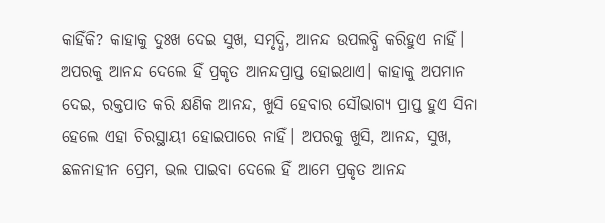କାହିଁକି? କାହାକୁ ଦୁଃଖ ଦେଇ ସୁଖ, ସମୃଦ୍ଧି, ଆନନ୍ଦ ଉପଲବ୍ଧି କରିହୁଏ ନାହିଁ। ଅପରକୁ ଆନନ୍ଦ ଦେଲେ ହିଁ ପ୍ରକୃତ ଆନନ୍ଦପ୍ରାପ୍ତ ହୋଇଥାଏ। କାହାକୁ ଅପମାନ ଦେଇ, ରକ୍ତପାତ କରି କ୍ଷଣିକ ଆନନ୍ଦ, ଖୁସି ହେବାର ସୌଭାଗ୍ୟ ପ୍ରାପ୍ତ ହୁଏ ସିନା ହେଲେ ଏହା ଚିରସ୍ଥାୟୀ ହୋଇପାରେ ନାହିଁ। ଅପରକୁ ଖୁସି, ଆନନ୍ଦ, ସୁଖ, ଛଳନାହୀନ ପ୍ରେମ, ଭଲ ପାଇବା ଦେଲେ ହିଁ ଆମେ ପ୍ରକୃତ ଆନନ୍ଦ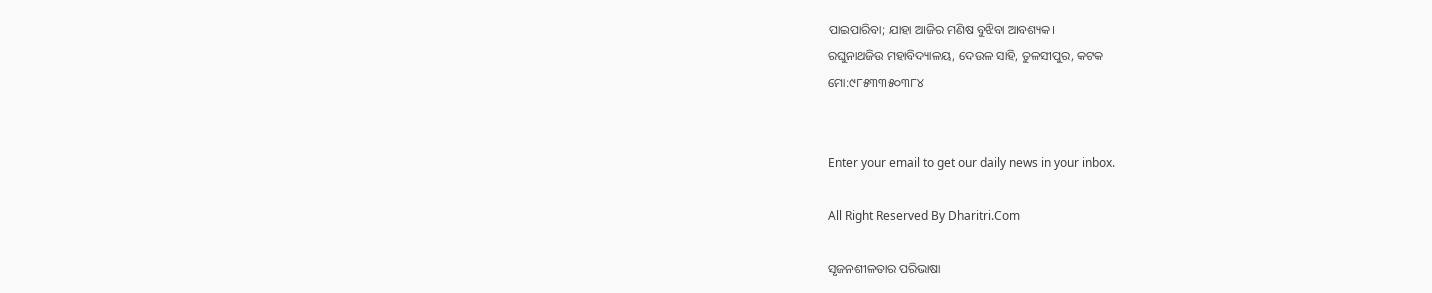ପାଇପାରିବା; ଯାହା ଆଜିର ମଣିଷ ବୁଝିବା ଆବଶ୍ୟକ।
ରଘୁନାଥଜିଉ ମହାବିଦ୍ୟାଳୟ, ଦେଉଳ ସାହି, ତୁଳସୀପୁର, କଟକ
ମୋ:୯୮୫୩୩୫୦୩୮୪


Enter your email to get our daily news in your inbox.

All Right Reserved By Dharitri.Com

ସୃଜନଶୀଳତାର ପରିଭାଷା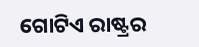ଗୋଟିଏ ରାଷ୍ଟ୍ରର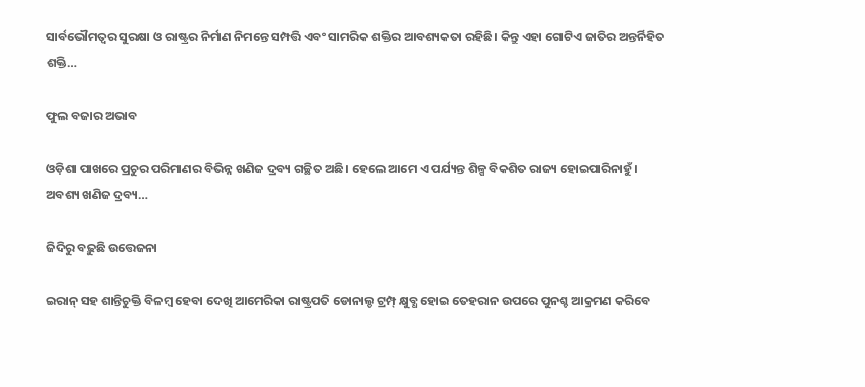ସାର୍ବଭୌମତ୍ୱର ସୁରକ୍ଷା ଓ ରାଷ୍ଟ୍ରର ନିର୍ମାଣ ନିମନ୍ତେ ସମ୍ପତ୍ତି ଏବଂ ସାମରିକ ଶକ୍ତିର ଆବଶ୍ୟକତା ରହିଛି। କିନ୍ତୁ ଏହା ଗୋଟିଏ ଜାତିର ଅନ୍ତର୍ନିହିତ ଶକ୍ତି…

ଫୁଲ ବଜାର ଅଭାବ

ଓଡ଼ିଶା ପାଖରେ ପ୍ରଚୁର ପରିମାଣର ବିଭିନ୍ନ ଖଣିଜ ଦ୍ରବ୍ୟ ଗଚ୍ଛିତ ଅଛି। ହେଲେ ଆମେ ଏ ପର୍ଯ୍ୟନ୍ତ ଶିଳ୍ପ ବିକଶିତ ରାଜ୍ୟ ହୋଇପାରିନାହୁଁ। ଅବଶ୍ୟ ଖଣିଜ ଦ୍ରବ୍ୟ…

ଜିଦିରୁ ବଢ଼ୁଛି ଉତ୍ତେଜନା

ଇରାନ୍‌ ସହ ଶାନ୍ତିଚୁକ୍ତି ବିଳମ୍ବ ହେବା ଦେଖି ଆମେରିକା ରାଷ୍ଟ୍ରପତି ଡୋନାଲ୍ଡ ଟ୍ରମ୍ପ୍‌ କ୍ଷୁବ୍ଧ ହୋଇ ତେହରାନ ଉପରେ ପୁନଶ୍ଚ ଆକ୍ରମଣ କରିବେ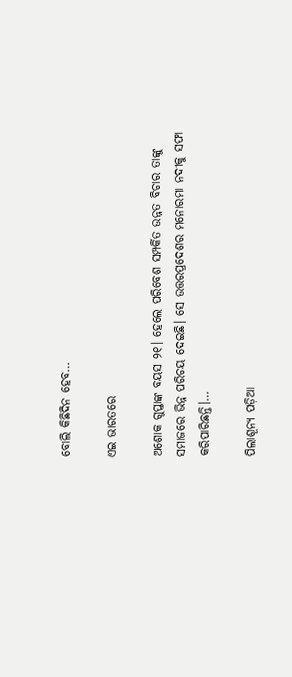ବୋଲି କିଛିଦିନ ହେବ…

ଏଇ ଭାରତରେ

ଅଶୋକ ଗୁପ୍ତାଙ୍କ ବୟସ ୨୧। ହେଲେ ପରିବେଶ ସମ୍ପର୍କିତ ଉନ୍ନତ ବିଚାର ତାଙ୍କୁ ସମାଜରେ ଭିନ୍ନ ପରିଚୟ ଦେଇଛି। ସେ ଉତ୍ତରପ୍ରଦେଶର ମନୋରମା ନଦୀକୁ ସଫା କରିପାରିଛନ୍ତି।…

ପିଲାଶୂନ୍ୟ ପଡ଼ିଆ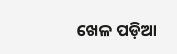ଖେଳ ପଡ଼ିଆ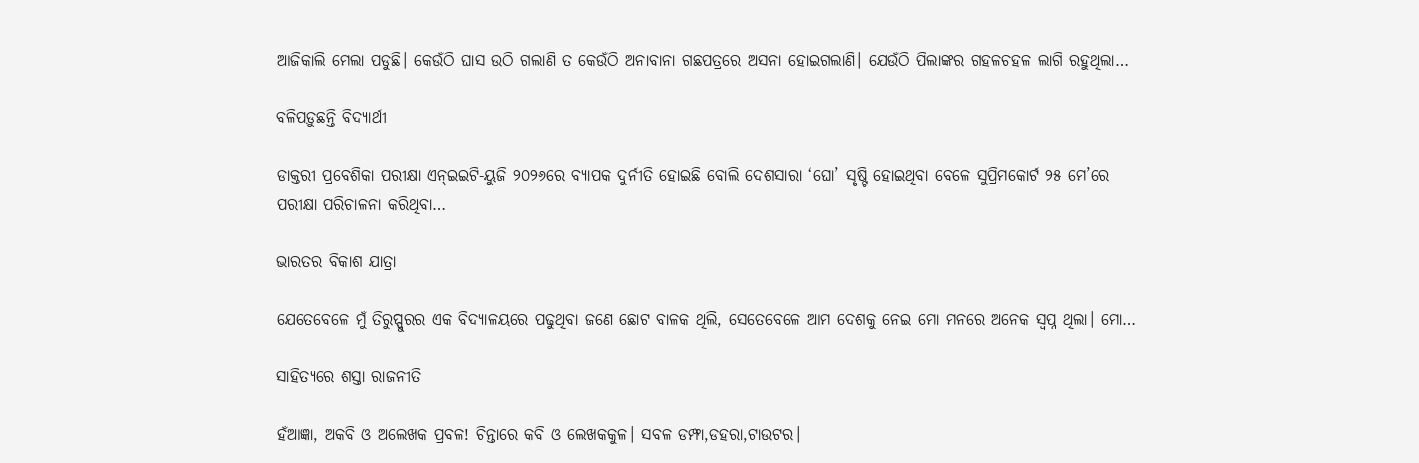ଆଜିକାଲି ମେଲା ପଡୁଛି। କେଉଁଠି ଘାସ ଉଠି ଗଲାଣି ତ କେଉଁଠି ଅନାବାନା ଗଛପତ୍ରରେ ଅସନା ହୋଇଗଲାଣି। ଯେଉଁଠି ପିଲାଙ୍କର ଗହଳଚହଳ ଲାଗି ରହୁଥିଲା…

ବଳିପଡ଼ୁଛନ୍ତି ବିଦ୍ୟାର୍ଥୀ

ଡାକ୍ତରୀ ପ୍ରବେଶିକା ପରୀକ୍ଷା ଏନ୍‌ଇଇଟି-ୟୁଜି ୨୦୨୬ରେ ବ୍ୟାପକ ଦୁର୍ନୀତି ହୋଇଛି ବୋଲି ଦେଶସାରା ‘ଘୋ’ ସୃଷ୍ଟି ହୋଇଥିବା ବେଳେ ସୁପ୍ରିମକୋର୍ଟ ୨୫ ମେ’ରେ ପରୀକ୍ଷା ପରିଚାଳନା କରିଥିବା…

ଭାରତର ବିକାଶ ଯାତ୍ରା

ଯେତେବେଳେ ମୁଁ ତିରୁପ୍ପୁରର ଏକ ବିଦ୍ୟାଳୟରେ ପଢୁଥିବା ଜଣେ ଛୋଟ ବାଳକ ଥିଲି, ସେତେବେଳେ ଆମ ଦେଶକୁ ନେଇ ମୋ ମନରେ ଅନେକ ସ୍ବପ୍ନ ଥିଲା। ମୋ…

ସାହିତ୍ୟରେ ଶସ୍ତା ରାଜନୀତି

ହଁଆଜ୍ଞା, ଅକବି ଓ ଅଲେଖକ ପ୍ରବଳ! ଚିନ୍ତାରେ କବି ଓ ଲେଖକକୁଳ। ସବଳ ଡମ୍ଫା,ଡହରା,ଟାଉଟର।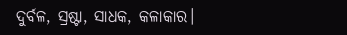ଦୁର୍ବଳ, ସ୍ରଷ୍ଟା, ସାଧକ, କଳାକାର।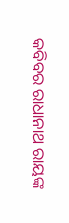କବିବର ରାଧାନାଥ ରାୟଙ୍କ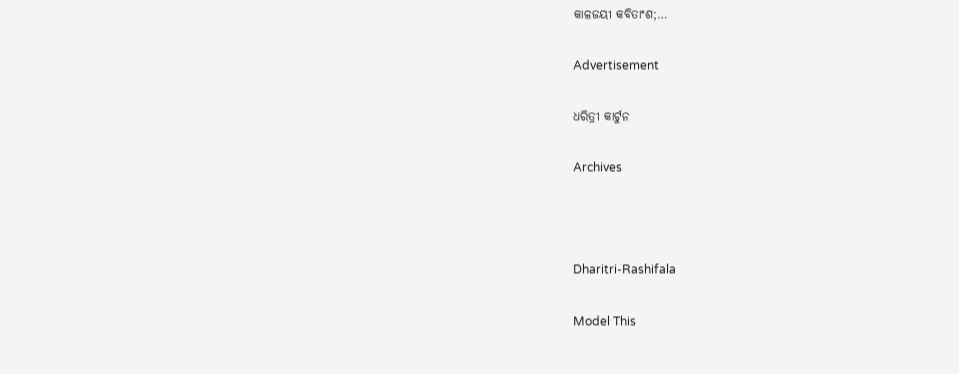କାଳଜୟୀ କବିତାଂଶ;…

Advertisement

ଧରିତ୍ରୀ କାର୍ଟୁନ

Archives



Dharitri-Rashifala

Model This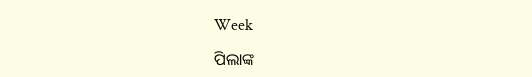Week

ପିଲାଙ୍କ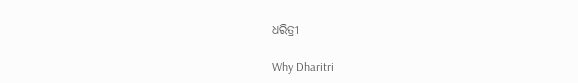ଧରିତ୍ରୀ

Why Dharitri